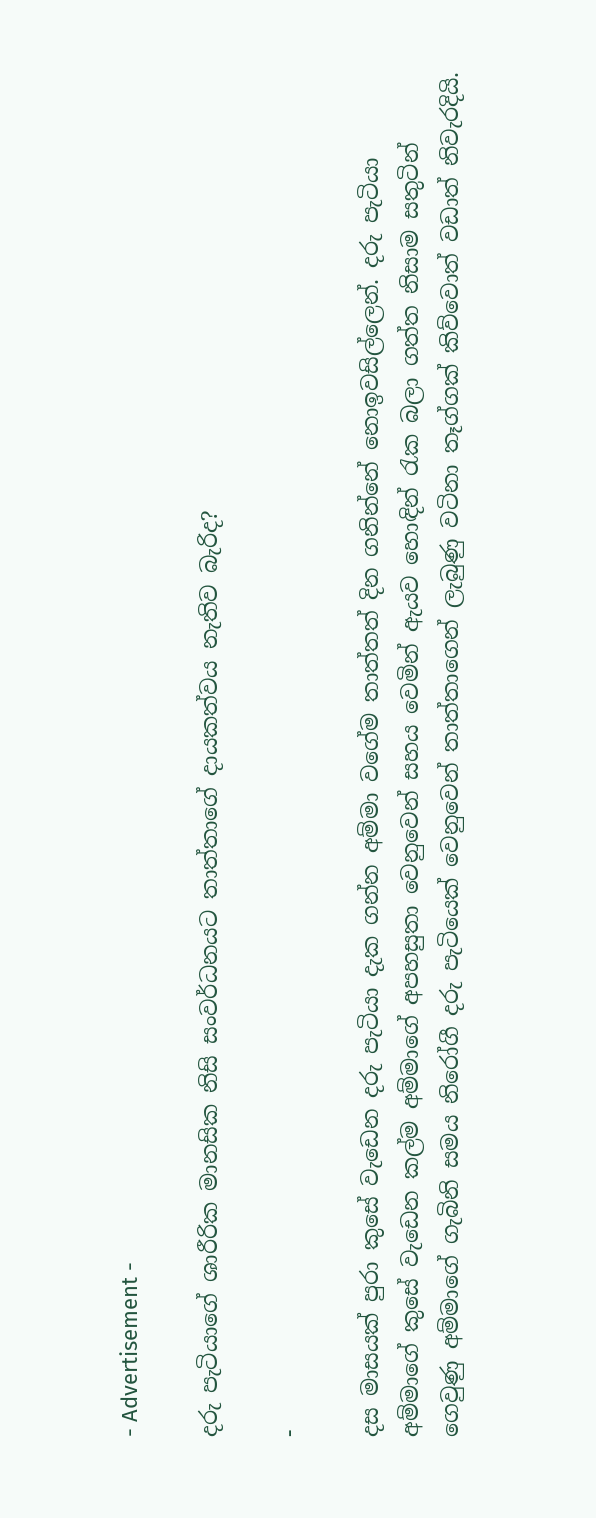- Advertisement -

දරු පැටියාගේ ශාරීරික මානසික නිසි සංවර්ධනයට තාත්තාගේ දායකත්වය නැතිව බැරිද?

-

දස මාසයක් පුරා කුසේ වැඩෙන දරු පැටියා දැක ගන්න අම්මා වගේම තාත්තත් දින ගනින්නේ නොඉවසිල්ලෙන්. දරු පැටියා අම්මාගේ කුසේ වැඩෙන කල්ම අම්මාගේ අපහසුතා වෙනුවෙන් සහය වෙමින් ඇයව හොඳින් රැක බලා ගත්ත නිසාම සතුටින් ගෙවුණු අම්මාගේ ගැබිනි සමය නිරෝගී දරු පැටියෙක් වෙනුවෙන් තාත්තාගෙන් ලැබුණු වටිනා තෑග්ගක් කිව්වොත් වඩාත් නිවැරදියි.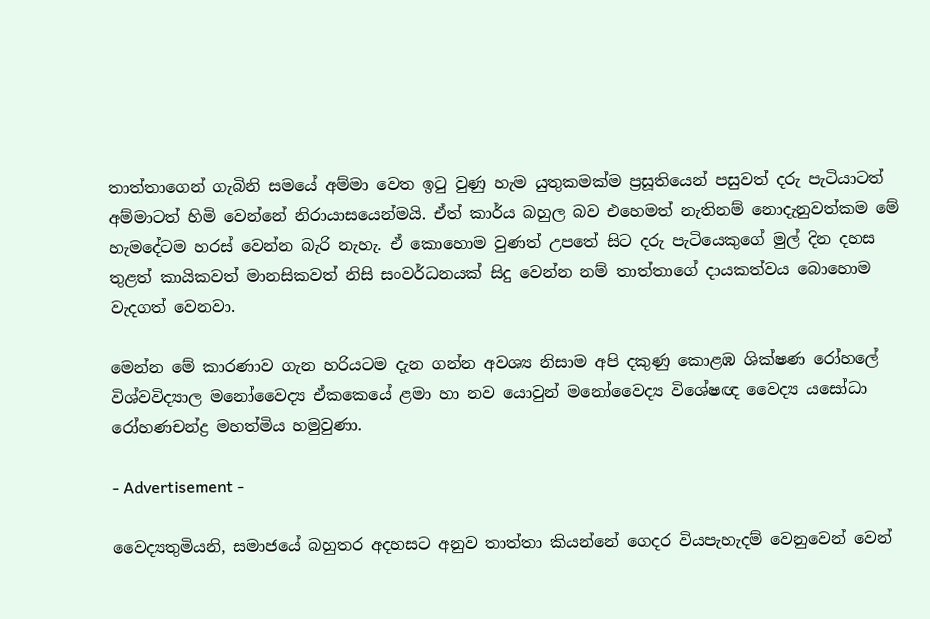තාත්තාගෙන් ගැබිනි සමයේ අම්මා වෙත ඉටු වුණු හැම යුතුකමක්ම ප්‍රසූතියෙන් පසුවත් දරු පැටියාටත් අම්මාටත් හිමි වෙන්නේ නිරායාසයෙන්මයි. ඒත් කාර්ය බහුල බව එහෙමත් නැතිනම් නොදැනුවත්කම මේ හැමදේටම හරස් වෙන්න බැරි නැහැ. ඒ කොහොම වුණත් උපතේ සිට දරු පැටියෙකුගේ මුල් දින දහස තුළත් කායිකවත් මානසිකවත් නිසි සංවර්ධනයක් සිදු වෙන්න නම් තාත්තාගේ දායකත්වය බොහොම වැදගත් වෙනවා.

මෙන්න මේ කාරණාව ගැන හරියටම දැන ගන්න අවශ්‍ය නිසාම අපි දකුණු කොළඹ ශික්ෂණ රෝහලේ විශ්වවිද්‍යාල මනෝවෛද්‍ය ඒකකෙයේ ළමා හා නව යොවුන් මනෝවෛද්‍ය විශේෂඥ වෛද්‍ය යසෝධා රෝහණචන්ද්‍ර මහත්මිය හමුවුණා.

- Advertisement -

වෛද්‍යතුමියනි, සමාජයේ බහුතර අදහසට අනුව තාත්තා කියන්නේ ගෙදර වියපැහැදම් වෙනුවෙන් වෙන්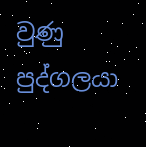වුණු පුද්ගලයා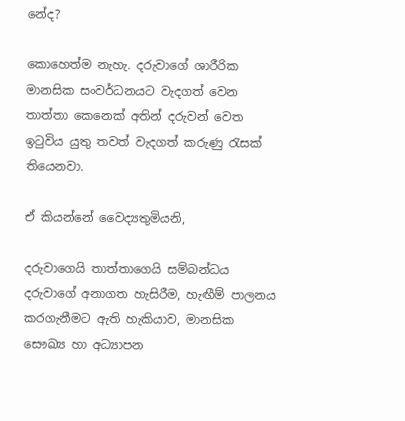නේද?

කොහෙත්ම නැහැ. දරුවාගේ ශාරීරික මානසික සංවර්ධනයට වැදගත් වෙන තාත්තා කෙනෙක් අතින් දරුවන් වෙත ඉටුවිය යුතු තවත් වැදගත් කරුණු රැසක් තියෙනවා.

ඒ කියන්නේ වෛද්‍යතුමියනි,

දරුවාගෙයි තාත්තාගෙයි සම්බන්ධය දරුවාගේ අනාගත හැසිරීම, හැඟීම් පාලනය කරගැනීමට ඇති හැකියාව, මානසික සෞඛ්‍ය හා අධ්‍යාපන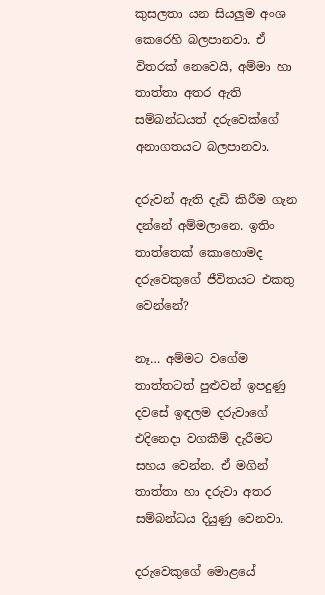කුසලතා යන සියලුම අංශ කෙරෙහි බලපානවා. ඒ විතරක් නෙවෙයි, අම්මා හා තාත්තා අතර ඇති සම්බන්ධයත් දරුවෙක්ගේ අනාගතයට බලපානවා.

දරුවන් ඇති දැඩි කිරීම ගැන දන්නේ අම්මලානෙ. ඉතිං තාත්තෙක් කොහොමද දරුවෙකුගේ ජීවිතයට එකතු වෙන්නේ?

නෑ… අම්මට වගේම තාත්තටත් පුළුවන් ඉපදුණු දවසේ ඉඳලම දරුවාගේ එදිනෙදා වගකීම් දැරීමට සහය වෙන්න. ඒ මගින් තාත්තා හා දරුවා අතර සම්බන්ධය දියුණු වෙනවා.

දරුවෙකුගේ මොළයේ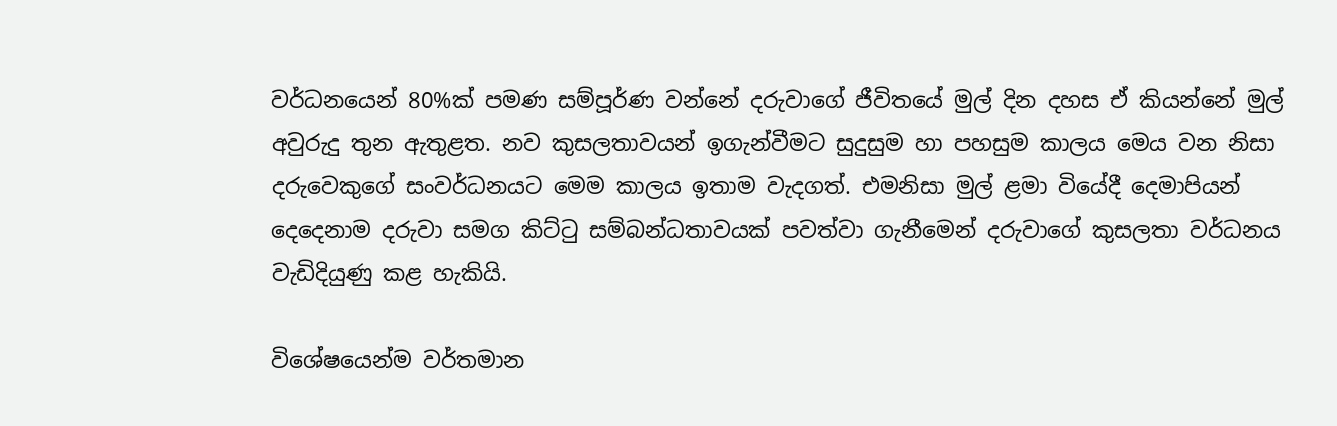වර්ධනයෙන් 80%ක් පමණ සම්පූර්ණ වන්නේ දරුවාගේ ජීවිතයේ මුල් දින දහස ඒ කියන්නේ මුල් අවුරුදු තුන ඇතුළත. නව කුසලතාවයන් ඉගැන්වීමට සුදුසුම හා පහසුම කාලය මෙය වන නිසා දරුවෙකුගේ සංවර්ධනයට මෙම කාලය ඉතාම වැදගත්. එමනිසා මුල් ළමා වියේදී දෙමාපියන් දෙදෙනාම දරුවා සමග කිට්‍ටු සම්බන්ධතාවයක් පවත්වා ගැනීමෙන් දරුවාගේ කුසලතා වර්ධනය වැඩිදියුණු කළ හැකියි.

විශේෂයෙන්ම වර්තමාන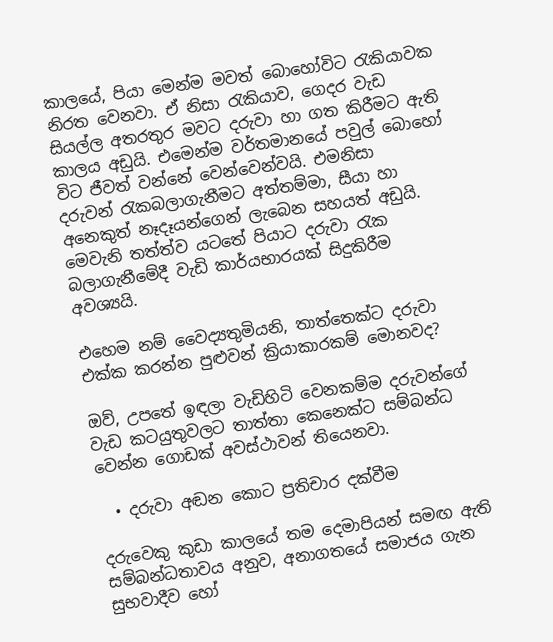කාලයේ, පියා මෙන්ම මවත් බොහෝවිට ‍රැකියාවක නිරත වෙනවා. ඒ නිසා ‍රැකියාව, ගෙදර වැඩ සියල්ල අතරතුර මවට දරුවා හා ගත කිරීමට ඇති කාලය අඩුයි. එමෙන්ම වර්තමානයේ පවුල් බොහෝ විට ජීවත් වන්නේ වෙන්වෙන්වයි. එමනිසා දරුවන් ‍රැකබලාගැනීමට අත්තම්මා, සීයා හා අනෙකුත් නෑදෑයන්ගෙන් ලැබෙන සහයත් අඩුයි. මෙවැනි තත්ත්ව යටතේ පියාට දරුවා ‍රැක බලාගැනීමේදී වැඩි කාර්යභාරයක් සිදුකිරීම අවශ්‍යයි.

එහෙම නම් වෛද්‍යතුමියනි, තාත්තෙක්ට දරුවා එක්ක කරන්න පුළුවන් ක්‍රියාකාරකම් මොනවද?

ඔව්, උපතේ ඉඳලා වැඩිහිටි වෙනකම්ම දරුවන්ගේ වැඩ කටයුතුවලට තාත්තා කෙනෙක්ට සම්බන්ධ වෙන්න ගොඩක් අවස්ථාවන් තියෙනවා.

  • දරුවා අඬන කොට ප්‍රතිචාර දක්වීම

දරුවෙකු කුඩා කාලයේ තම දෙමාපියන් සමඟ ඇති සම්බන්ධතාවය අනුව, අනාගතයේ සමාජය ගැන සුභවාදීව හෝ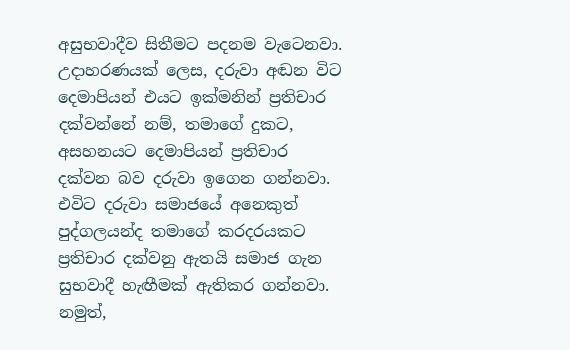අසුභවාදීව සිතීමට පදනම වැටෙනවා. උදාහරණයක් ලෙස, දරුවා අඬන විට දෙමාපියන් එයට ඉක්මනින් ප්‍රතිචාර දක්වන්නේ නම්, තමාගේ දුකට, අසහනයට දෙමාපියන් ප්‍රතිචාර දක්වන බව දරුවා ඉගෙන ගන්නවා. එවිට දරුවා සමාජයේ අනෙකුත් පුද්ගලයන්ද තමාගේ කරදරයකට ප්‍රතිචාර දක්වනු ඇතයි සමාජ ගැන සුභවාදී හැඟීමක් ඇතිකර ගන්නවා. නමුත්,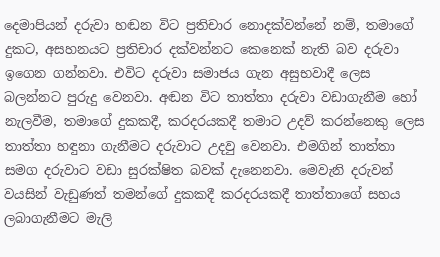දෙමාපියන් දරුවා හඬන විට ප්‍රතිචාර නොදක්වන්නේ නම්, තමාගේ දුකට, අසහනයට ප්‍රතිචාර දක්වන්නට කෙනෙක් නැති බව දරුවා ඉගෙන ගන්නවා. එවිට දරුවා සමාජය ගැන අසුභවාදී ලෙස බලන්නට පුරුදු වෙනවා. අඬන විට තාත්තා දරුවා වඩාගැනීම හෝ නැලවීම, තමාගේ දුකකදී, කරදරයකදී තමාට උදව් කරන්නෙකු ලෙස තාත්තා හඳුනා ගැනීමට දරුවාට උදවු වෙනවා. එමගින් තාත්තා සමග දරුවාට වඩා සුරක්ෂිත බවක් දැනෙනවා. මෙවැනි දරුවන් වයසින් වැඩුණත් තමන්ගේ දුකකදී කරදරයකදී තාත්තාගේ සහය ලබාගැනීමට මැලි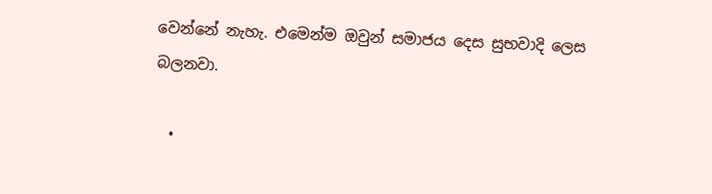වෙන්නේ නැහැ. එමෙන්ම ඔවුන් සමාජය දෙස සුභවාදි ලෙස බලනවා.

  •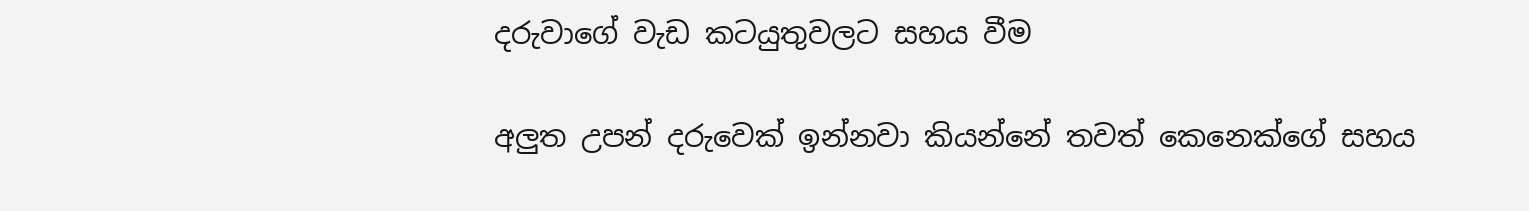දරුවාගේ වැඩ කටයුතුවලට සහය වීම

අලුත උපන් දරුවෙක් ඉන්නවා කියන්නේ තවත් කෙනෙක්ගේ සහය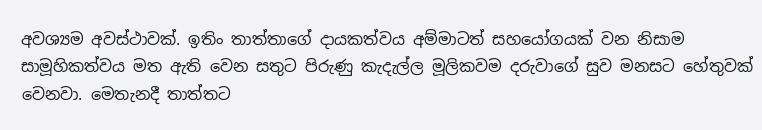අවශ්‍යම අවස්ථාවක්. ඉතිං තාත්තාගේ දායකත්වය අම්මාටත් සහයෝගයක් වන නිසාම සාමූහිකත්වය මත ඇති වෙන සතුට පිරුණු කැදැල්ල මූලිකවම දරුවාගේ සුව මනසට හේතුවක් වෙනවා. මෙතැනදී තාත්තට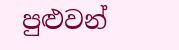පුළුවන්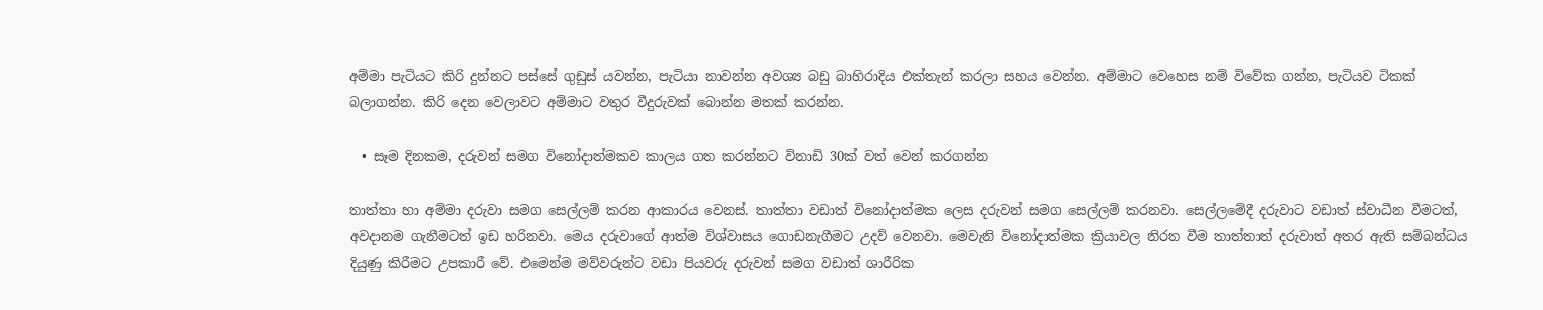අම්මා පැටියට කිරි දුන්නට පස්සේ ගුඩුස් යවන්න, පැටියා නාවන්න අවශ්‍ය බඩු බාහිරාදිය එක්තැන් කරලා සහය වෙන්න. අම්මාට වෙහෙස නම් විවේක ගන්න, පැටියව ටිකක් බලාගන්න. කිරි දෙන වෙලාවට අම්මාට වතුර වීදුරුවක් බොන්න මතක් කරන්න.

  • සෑම දිනකම, දරුවන් සමග විනෝදාත්මකව කාලය ගත කරන්නට විනාඩි 30ක් වත් වෙන් කරගන්න

තාත්තා හා අම්මා දරුවා සමග සෙල්ලම් කරන ආකාරය වෙනස්. තාත්තා වඩාත් විනෝදාත්මක ලෙස දරුවන් සමග සෙල්ලම් කරනවා. සෙල්ලමේදී දරුවාට වඩාත් ස්වාධීන වීමටත්, අවදානම ගැනීමටත් ඉඩ හරිනවා. මෙය දරුවාගේ ආත්ම විශ්වාසය ගොඩනැගීමට උදව් වෙනවා. මෙවැනි විනෝදාත්මක ක්‍රියාවල නිරත වීම තාත්තාත් දරුවාත් අතර ඇති සම්බන්ධය දියුණු කිරීමට උපකාරී වේ. එමෙන්ම මව්වරුන්ට වඩා පියවරු දරුවන් සමග වඩාත් ශාරීරික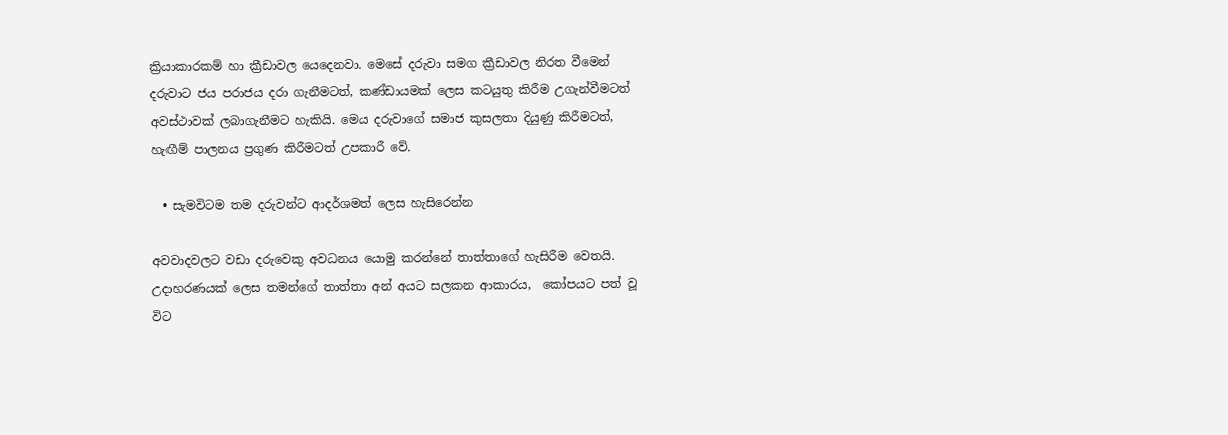ක්‍රියාකාරකම් හා ක්‍රීඩාවල යෙදෙනවා. මෙසේ දරුවා සමග ක්‍රීඩාවල නිරත වීමෙන් දරුවාට ජය පරාජය දරා ගැනීමටත්, කණ්ඩායමක් ලෙස කටයුතු කිරීම උගැන්වීමටත් අවස්ථාවක් ලබාගැනීමට හැකියි. මෙය දරුවාගේ සමාජ කුසලතා දියුණු කිරීමටත්, හැඟීම් පාලනය ප්‍රගුණ කිරීමටත් උපකාරී වේ.

  • සැමවිටම තම දරුවන්ට ආදර්ශමත් ලෙස හැසිරෙන්න

අවවාදවලට වඩා දරුවෙකු අවධනය යොමු කරන්නේ තාත්තාගේ හැසිරීම වෙතයි. උදාහරණයක් ලෙස තමන්ගේ තාත්තා අන් අයට සලකන ආකාරය,  කෝපයට පත් වූ විට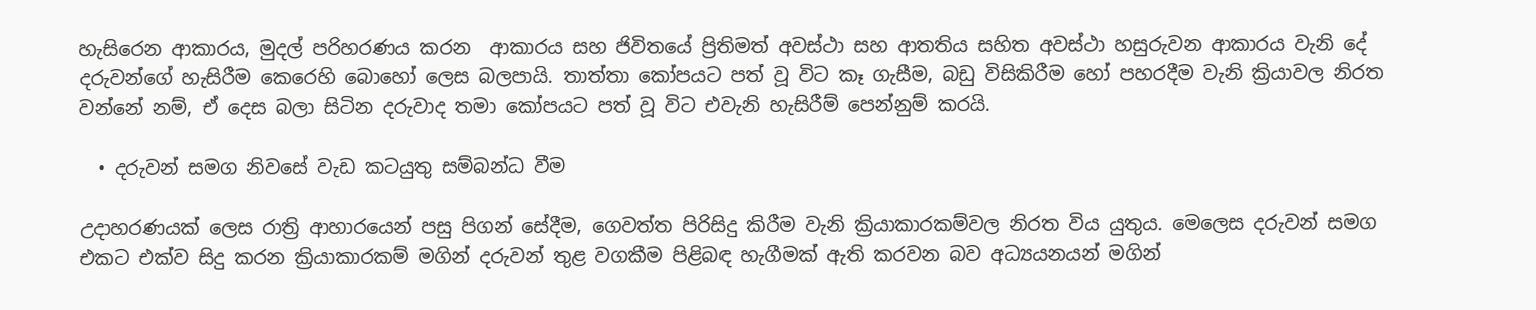හැසිරෙන ආකාරය, මුදල් පරිහරණය කරන  ආකාරය සහ ජිවිතයේ ප්‍රිතිමත් අවස්ථා සහ ආතතිය සහිත අවස්ථා හසුරුවන ආකාරය වැනි දේ දරුවන්ගේ හැසිරීම කෙරෙහි බොහෝ ලෙස බලපායි. තාත්තා කෝපයට පත් වූ විට කෑ ගැසීම, බඩු විසිකිරීම හෝ පහරදීම වැනි ක්‍රියාවල නිරත වන්නේ නම්, ඒ දෙස බලා සිටින දරුවාද තමා කෝපයට පත් වූ විට එවැනි හැසිරීම් පෙන්නුම් කරයි.

  • දරුවන් සමග නිවසේ වැඩ කටයුතු සම්බන්ධ වීම‍

උදාහරණයක් ලෙස රාත්‍රි ආහාරයෙන් පසු පිගන් සේදීම, ගෙවත්ත පිරිසිදු කිරීම වැනි ක්‍රියාකාරකම්වල නිරත විය යුතුය. මෙලෙස දරුවන් සමග එකට එක්ව සිදු කරන ක්‍රියාකාරකම් මගින් දරුවන් තුළ වගකීම පිළිබඳ හැගීමක් ඇති කරවන බව අධ්‍යයනයන් මගින්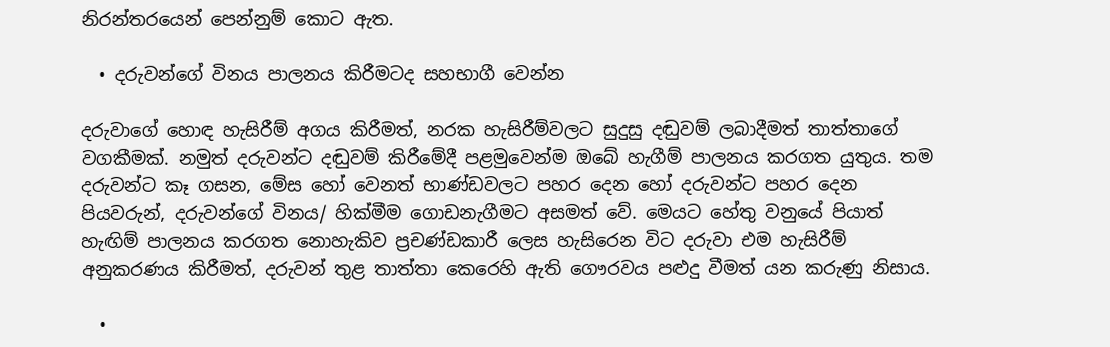නිරන්තරයෙන් පෙන්නුම් කොට ඇත.

  • දරුවන්ගේ විනය පාලනය කිරීමටද සහභාගී වෙන්න

දරුවාගේ හොඳ හැසිරීම් අගය කිරීමත්, නරක හැසිරීම්වලට සුදුසු දඬුවම් ලබාදීමත් තාත්තාගේ වගකීමක්. නමුත් දරුවන්ට දඬුවම් කිරීමේදී පළමුවෙන්ම ඔබේ හැගීම් පාලනය කරගත යුතුය. තම දරුවන්ට කෑ ගසන, මේස හෝ වෙනත් භාණ්ඩවලට පහර දෙන හෝ දරුවන්ට පහර දෙන පියවරුන්, දරුවන්ගේ විනය/ හික්මීම ගොඩනැගීමට අසමත් වේ. මෙයට හේතු වනුයේ පියාත් හැඟිම් පාලනය කරගත නොහැකිව ප්‍රචණ්ඩකාරී ලෙස හැසිරෙන විට දරුවා එම හැසිරීම් අනුකරණය කිරීමත්, දරුවන් තුළ තාත්තා කෙරෙහි ඇති ගෞරවය පළුදු වීමත් යන කරුණු නිසාය.

  •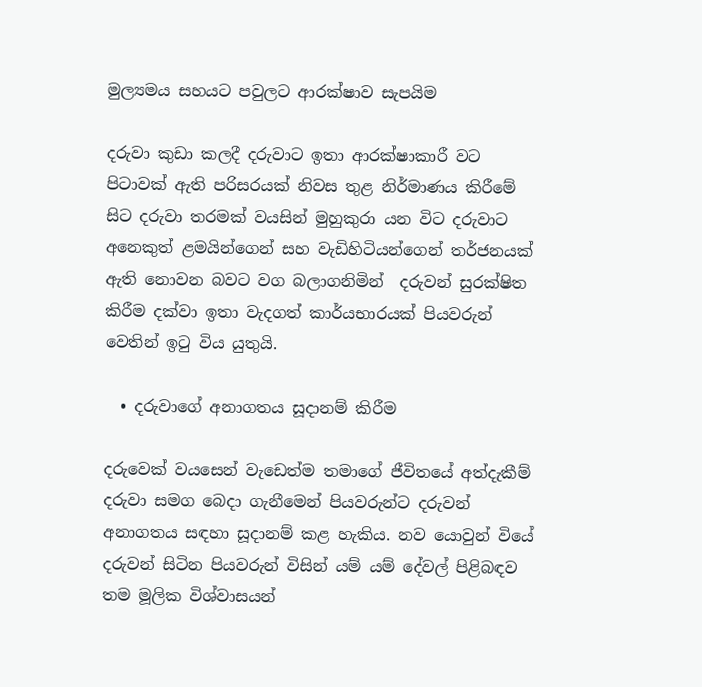මුල්‍යමය සහයට පවුලට ආරක්ෂාව සැපයිම

දරුවා කුඩා කලදී දරුවාට ඉතා ආරක්ෂාකාරී වට පිටාවක් ඇති පරිසරයක් නිවස තුළ නිර්මාණය කිරීමේ සිට දරුවා තරමක් වයසින් මුහුකුරා යන විට දරුවාට අනෙකුත් ළමයින්ගෙන් සහ වැඩිහිටියන්ගෙන් තර්ජනයක් ඇති නොවන බවට වග බලාගනිමින්  දරුවන් සුරක්ෂිත කිරීම දක්වා ඉතා වැදගත් කාර්යභාරයක් පියවරුන් වෙතින් ඉටු විය යුතුයි.

  • දරුවාගේ අනාගතය සූදානම් කිරීම

දරුවෙක් වයසෙන් වැඩෙත්ම තමාගේ ජීවිතයේ අත්දැකීම් දරුවා සමග බෙදා ගැනීමෙන් පියවරුන්ට දරුවන් අනාගතය සඳහා සූදානම් කළ හැකිය. නව යොවුන් වියේ දරුවන් සිටින පියවරුන් විසින් යම් යම් දේවල් පිළිබඳව තම මූලික විශ්වාසයන්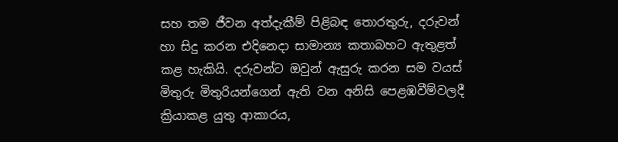සහ තම ජීවන අත්දැකීම් පිළිබඳ තොරතුරු, දරුවන් හා සිදු කරන එදිනෙදා සාමාන්‍ය කතාබහට ඇතුළත් කළ හැකියි. දරුවන්ට ඔවුන් ඇසුරු කරන සම වයස් මිතුරු මිතුරියන්ගෙන් ඇති වන අනිසි පෙළඹවීම්වලදී ක්‍රියාකළ යුතු ආකාරය,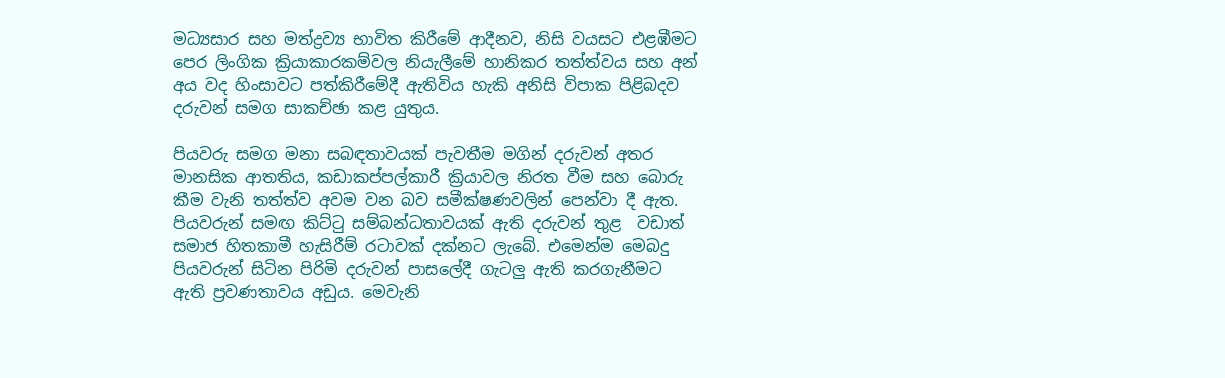මධ්‍යසාර සහ මත්ද්‍රව්‍ය භාවිත කිරීමේ ආදීනව, නිසි වයසට එළඹීමට පෙර ලිංගික ක්‍රියාකාරකම්වල නියැලීමේ හානිකර තත්ත්වය සහ අන් අය වද හිංසාවට පත්කිරීමේදී ඇතිවිය හැකි අනිසි විපාක පිළිබදව දරුවන් සමග සාකච්ඡා කළ යුතුය.

පියවරු සමග මනා සබඳතාවයක් පැවතීම මගින් දරුවන් අතර මානසික ආතතිය, කඩාකප්පල්කාරී ක්‍රියාවල නිරත වීම සහ බොරු කීම වැනි තත්ත්ව අවම වන බව සමීක්ෂණවලින් පෙන්වා දී ඇත. පියවරුන් සමඟ කිට්‍ටු සම්බන්ධතාවයක් ඇති දරුවන් තුළ  වඩාත් සමාජ හිතකාමී හැසිරීම් රටාවක් දක්නට ලැබේ. එමෙන්ම මෙබදු පියවරුන් සිටින පිරිමි දරුවන් පාසලේදී ගැටලු ඇති කරගැනීමට ඇති ප්‍රවණතාවය අඩුය. මෙවැනි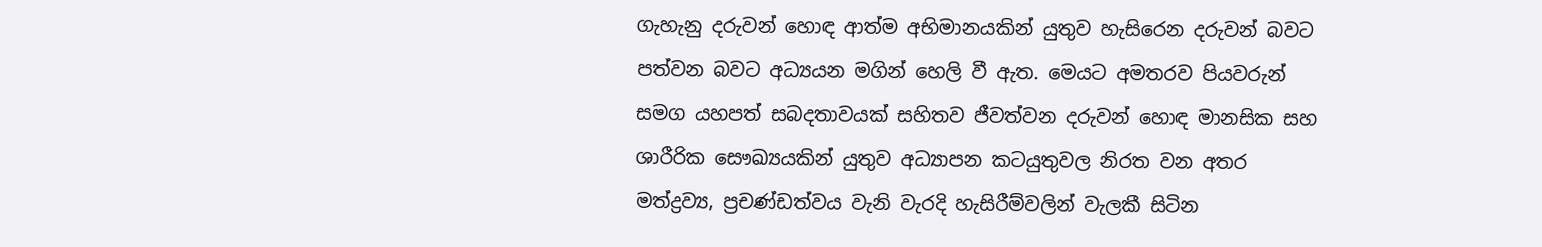ගැහැනු දරුවන් හොඳ ආත්ම අභිමානයකින් යුතුව හැසිරෙන දරුවන් බවට පත්වන බවට අධ්‍යයන මගින් හෙලි වී ඇත. මෙයට අමතරව පියවරුන් සමග යහපත් සබදතාවයක් සහිතව ජීවත්වන දරුවන් හොඳ මානසික සහ ශාරීරික සෞඛ්‍යයකින් යුතුව අධ්‍යාපන කටයුතුවල නිරත වන අතර මත්ද්‍රව්‍ය, ප්‍රචණ්ඩත්වය වැනි වැරදි හැසිරීම්වලින් වැලකී සිටින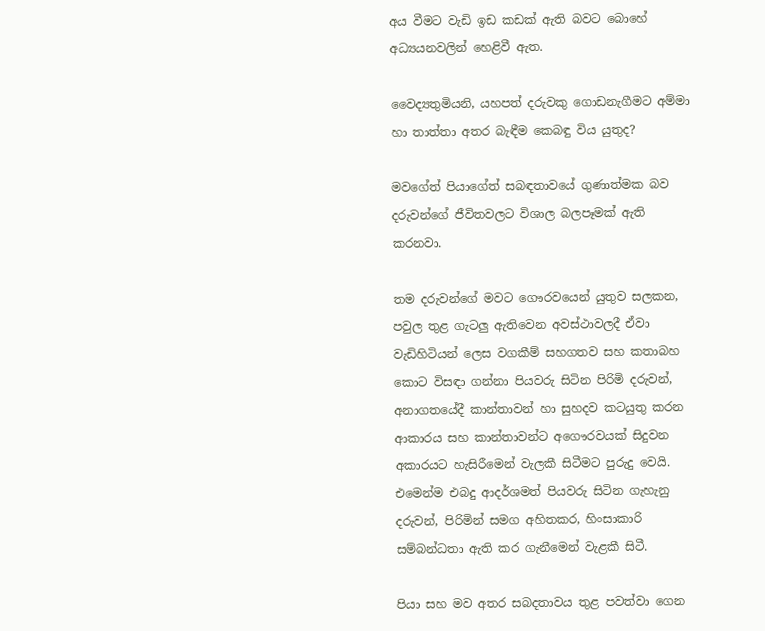අය වීමට වැඩි ඉඩ කඩක් ඇති බවට බොහේ අධ්‍යයනවලින් හෙළිවී ඇත.

වෛද්‍යතුමියනි, යහපත් දරුවකු ගොඩනැගීමට අම්මා හා තාත්තා අතර බැඳීම කෙබඳු විය යුතුද?

මවගේත් පියාගේත් සබඳතාවයේ ගුණාත්මක බව දරුවන්ගේ ජීවිතවලට විශාල බලපෑමක් ඇති කරනවා.

තම දරුවන්ගේ මවට ගෞරවයෙන් යුතුව සලකන, පවුල තුළ ගැටලු ඇතිවෙන අවස්ථාවලදී ඒවා වැඩිහිටියන් ලෙස වගකීම් සහගතව සහ කතාබහ කොට විසඳා ගන්නා පියවරු සිටින පිරිමි දරුවන්, අනාගතයේදී කාන්තාවන් හා සුහදව කටයුතු කරන ආකාරය සහ කාන්තාවන්ට අගෞරවයක් සිදුවන අකාරයට හැසිරීමෙන් වැලකී සිටීමට පුරුදු වෙයි. එමෙන්ම එබදු ආදර්ශමත් පියවරු සිටින ගැහැනු දරුවන්, පිරිමින් සමග අහිතකර, හිංසාකාරි සම්බන්ධතා ඇති කර ගැනීමෙන් වැළකී සිටී.

පියා සහ මව අතර සබදතාවය තුළ පවත්වා ගෙන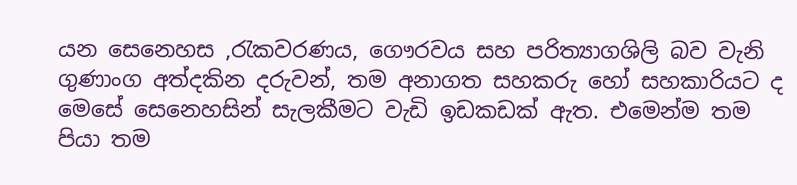යන සෙනෙහස ,රැකවරණය, ගෞරවය සහ පරිත්‍යාගශිලි බව වැනි ගුණාංග අත්දකින දරුවන්, තම අනාගත සහකරු හෝ සහකාරියට ද මෙසේ සෙනෙහසින් සැලකීමට වැඩි ඉඩකඩක් ඇත. එමෙන්ම තම පියා තම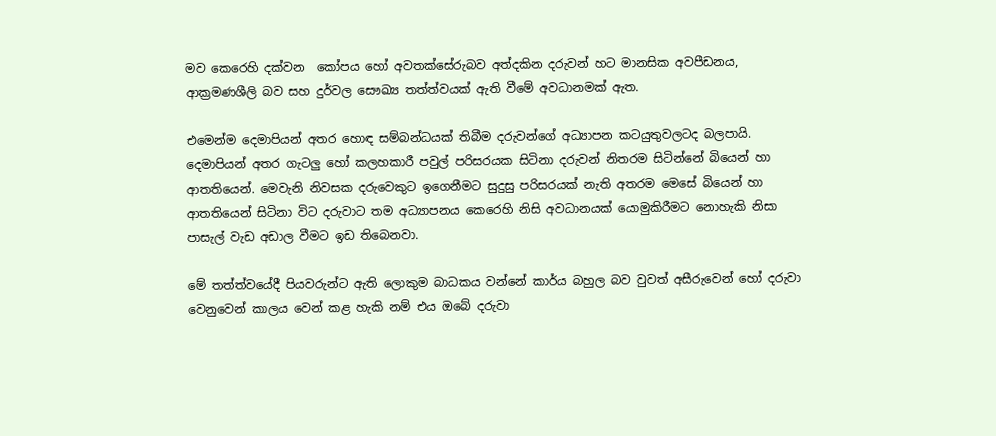මව කෙරෙහි දක්වන‍  කෝපය හෝ අවතක්සේරුබව අත්දකින දරුවන් හට මානසික අවපීඩනය, ආක්‍රමණශීලි බව සහ දුර්වල සෞඛ්‍ය තත්ත්වයක් ඇති වීමේ අවධානමක් ඇත.

එමෙන්ම දෙමාපියන් අතර හොඳ සම්බන්ධයක් තිබීම දරුවන්ගේ අධ්‍යාපන කටයුතුවලටද බලපායි. දෙමාපියන් අතර ගැටලු හෝ කලහකාරී පවුල් පරිසරයක සිටිනා දරුවන් නිතරම සිටින්නේ බියෙන් හා ආතතියෙන්. මෙවැනි නිවසක දරුවෙකුට ඉගෙනීමට සුදුසු පරිසරයක් නැති අතරම මෙසේ බියෙන් හා ආතතියෙන් සිටිනා විට දරුවාට තම අධ්‍යාපනය කෙරෙහි නිසි අවධානයක් යොමුකිරීමට නොහැකි නිසා පාසැල් වැඩ අඩාල වීමට ඉඩ තිබෙනවා.

මේ තත්ත්වයේදී පියවරුන්ට ඇති ලොකුම බාධකය වන්නේ කාර්ය බහුල බව වුවත් අසීරුවෙන් හෝ දරුවා වෙනුවෙන් කාලය වෙන් කළ හැකි නම් එය ඔබේ දරුවා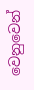වෙනුවෙන්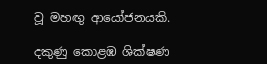වූ මහඟු ආයෝජනයකි.

දකුණු කොළඹ ශික්ෂණ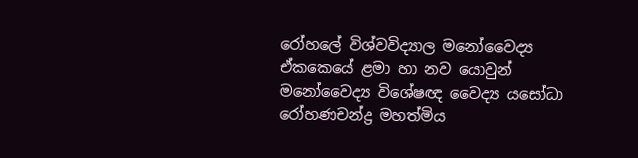රෝහලේ විශ්වවිද්‍යාල මනෝවෛද්‍ය ඒකකෙයේ ළමා හා නව යොවුන් මනෝවෛද්‍ය විශේෂඥ වෛද්‍ය යසෝධා රෝහණචන්ද්‍ර මහත්මිය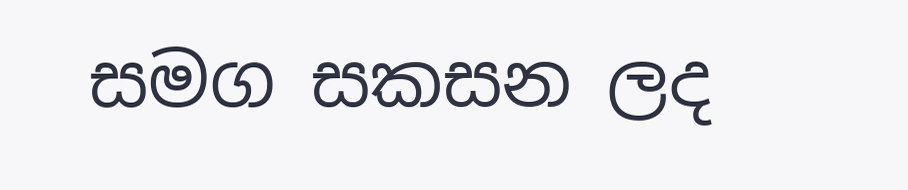සමග සකසන ලද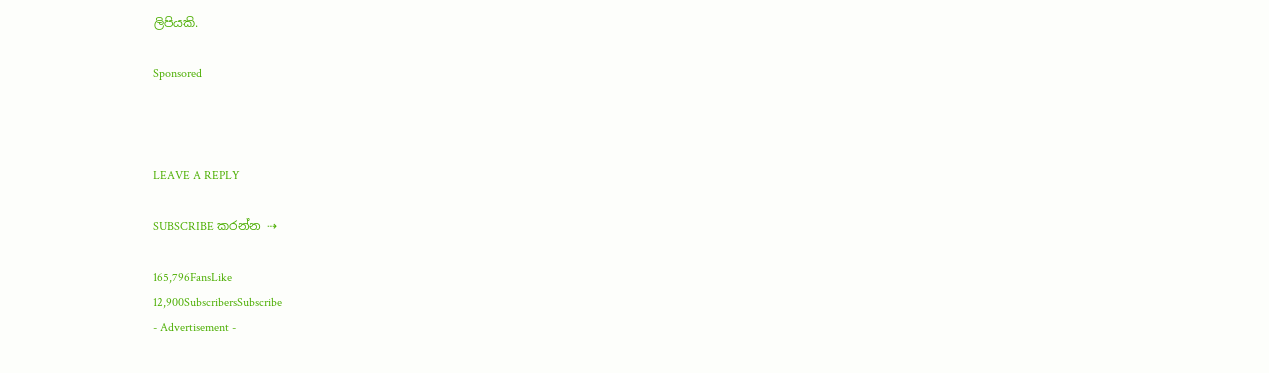ලිපියකි.

Sponsored



LEAVE A REPLY

SUBSCRIBE කරන්න ⇢

165,796FansLike
12,900SubscribersSubscribe
- Advertisement -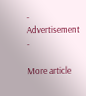- Advertisement -

More article